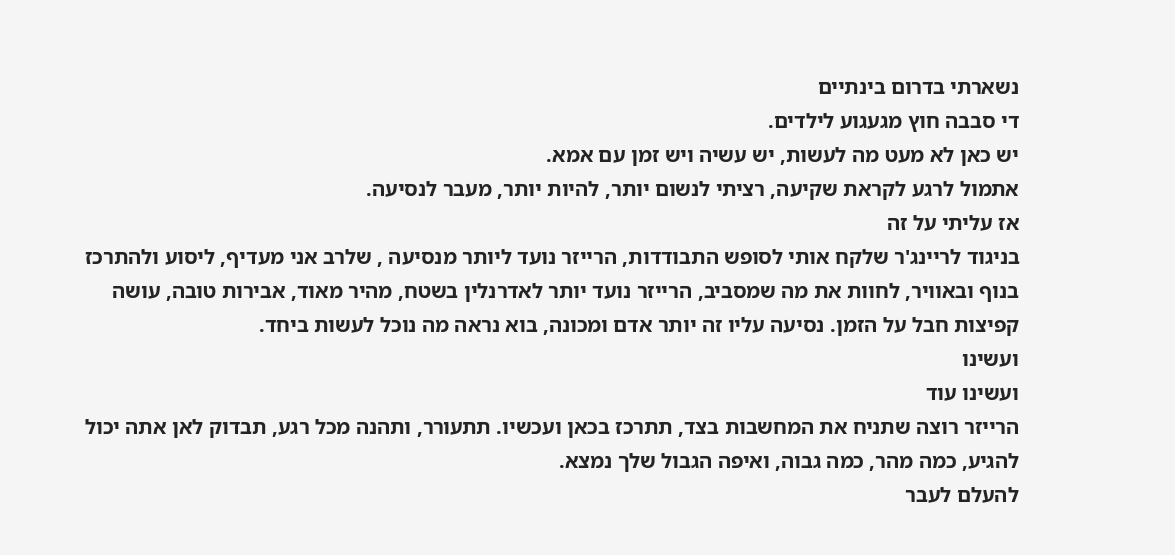נשארתי בדרום בינתיים
די סבבה חוץ מגעגוע לילדים.
יש כאן לא מעט מה לעשות, יש עשיה ויש זמן עם אמא.
אתמול לרגע לקראת שקיעה, רציתי לנשום יותר, להיות יותר, מעבר לנסיעה.
אז עליתי על זה
בניגוד לריינג'ר שלקח אותי לסופש התבודדות, הרייזר נועד ליותר מנסיעה , שלרב אני מעדיף, ליסוע ולהתרכז בנוף ובאוויר, לחוות את מה שמסביב, הרייזר נועד יותר לאדרנלין בשטח, מהיר מאוד, אבירות טובה, עושה קפיצות חבל על הזמן. נסיעה עליו זה יותר אדם ומכונה, בוא נראה מה נוכל לעשות ביחד.
ועשינו
ועשינו עוד
הרייזר רוצה שתניח את המחשבות בצד, תתרכז בכאן ועכשיו. תתעורר, ותהנה מכל רגע, תבדוק לאן אתה יכול להגיע, כמה מהר, כמה גבוה, ואיפה הגבול שלך נמצא.
להעלם לעבר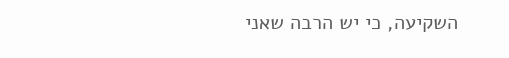השקיעה, כי יש הרבה שאני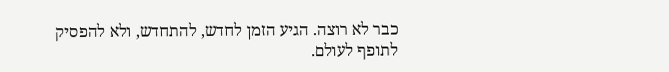כבר לא רוצה. הגיע הזמן לחדש, להתחדש, ולא להפסיק לתופף לעולם.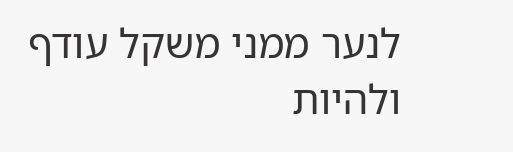לנער ממני משקל עודף ולהיות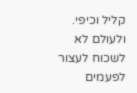קליל וכיפי.
ולעולם לא לשכוח לעצור לפעמים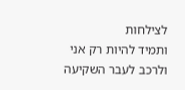לצילחות
ותמיד להיות רק אני
ולרכב לעבר השקיעה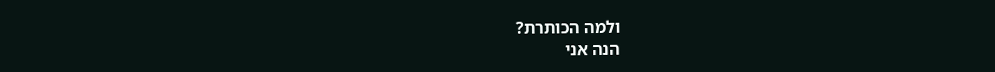ולמה הכותרת?
הנה אני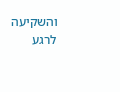והשקיעה
לרגע